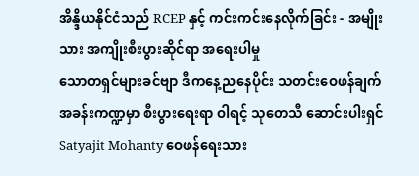အိန္ဒိယနိုင်ငံသည် RCEP နှင့် ကင်းကင်းနေလိုက်ခြင်း - အမျိုးသား အကျိုးစီးပွားဆိုင်ရာ အရေးပါမှု
သောတရှင်များခင်ဗျာ ဒီကနေ့ညနေပိုင်း သတင်းဝေဖန်ချက်အခန်းကဏ္ဍမှာ စီးပွားရေးရာ ဝါရင့် သုတေသီ ဆောင်းပါးရှင် Satyajit Mohanty ဝေဖန်ရေးသား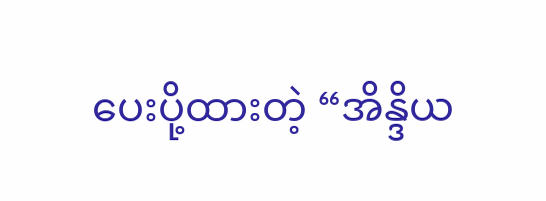ပေးပို့ထားတဲ့ “အိန္ဒိယ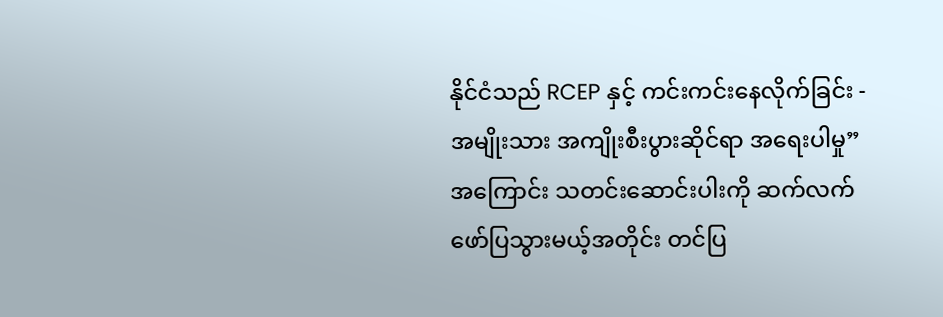နိုင်ငံသည် RCEP နှင့် ကင်းကင်းနေလိုက်ခြင်း - အမျိုးသား အကျိုးစီးပွားဆိုင်ရာ အရေးပါမှု” အကြောင်း သတင်းဆောင်းပါးကို ဆက်လက်ဖော်ပြသွားမယ့်အတိုင်း တင်ပြ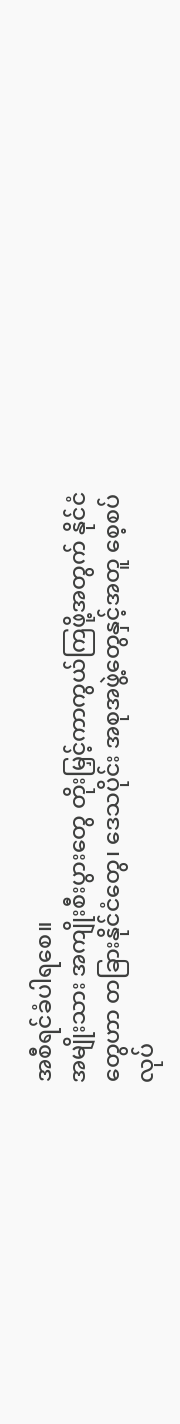အစီရင်ခံပါရစေ။
အမျိုးသား အကျိုးစီးပွားတွေ တိုးမြှင့်ကာကွယ်ကြဖို့အတွက် နိုင်ငံတွေဟာ တခြားနိုင်ငံတွေ၊ ဒေသပိုင်း အစုအဖွဲ့တွေနှင့်အတူ စေ့စပ်လုပ်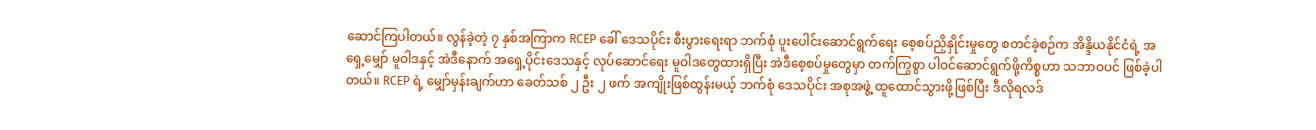ဆောင်ကြပါတယ်။ လွန်ခဲ့တဲ့ ၇ နှစ်အကြာက RCEP ခေါ် ဒေသပိုင်း စီးပွားရေးရာ ဘက်စုံ ပူးပေါင်းဆောင်ရွက်ရေး စေ့စပ်ညှိနှိုင်းမှုတွေ စတင်ခဲ့စဉ်က အိန္ဒိယနိုင်ငံရဲ့ အရှေ့မျှော် မူဝါဒနှင့် အဲဒီနောက် အရှေ့ပိုင်းဒေသနှင့် လုပ်ဆောင်ရေး မူဝါဒတွေထားရှိပြီး အဲဒီစေ့စပ်မှုတွေမှာ တက်ကြွစွာ ပါဝင်ဆောင်ရွက်ဖို့ကိစ္စဟာ သဘာဝပင် ဖြစ်ခဲ့ပါတယ်။ RCEP ရဲ့ မျှော်မှန်းချက်ဟာ ခေတ်သစ် ၂ ဦး ၂ ဖက် အကျိုးဖြစ်ထွန်းမယ့် ဘက်စုံ ဒေသပိုင်း အစုအဖွဲ့ ထူထောင်သွားဖို့ဖြစ်ပြီး ဒီလိုရလဒ်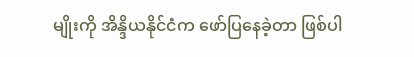မျိုးကို အိန္ဒိယနိုင်ငံက ဖော်ပြနေခဲ့တာ ဖြစ်ပါ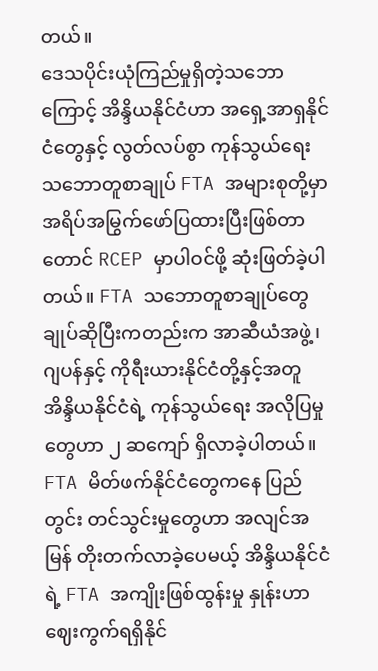တယ်။
ဒေသပိုင်းယုံကြည်မှုရှိတဲ့သဘောကြောင့် အိန္ဒိယနိုင်ငံဟာ အရှေ့အာရှနိုင်ငံတွေနှင့် လွတ်လပ်စွာ ကုန်သွယ်ရေး သဘောတူစာချုပ် FTA အများစုတို့မှာ အရိပ်အမြွက်ဖော်ပြထားပြီးဖြစ်တာတောင် RCEP မှာပါဝင်ဖို့ ဆုံးဖြတ်ခဲ့ပါတယ်။ FTA သဘောတူစာချုပ်တွေ ချုပ်ဆိုပြီးကတည်းက အာဆီယံအဖွဲ့၊ ဂျပန်နှင့် ကိုရီးယားနိုင်ငံတို့နှင့်အတူ အိန္ဒိယနိုင်ငံရဲ့ ကုန်သွယ်ရေး အလိုပြမှုတွေဟာ ၂ ဆကျော် ရှိလာခဲ့ပါတယ်။ FTA မိတ်ဖက်နိုင်ငံတွေကနေ ပြည်တွင်း တင်သွင်းမှုတွေဟာ အလျင်အမြန် တိုးတက်လာခဲ့ပေမယ့် အိန္ဒိယနိုင်ငံရဲ့ FTA အကျိုးဖြစ်ထွန်းမှု နှုန်းဟာ ဈေးကွက်ရရှိနိုင်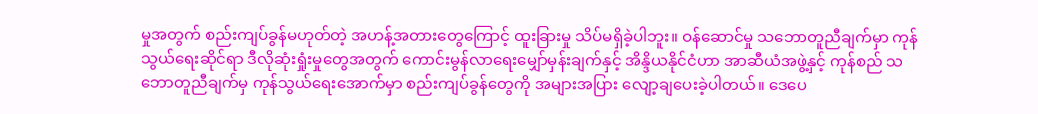မှုအတွက် စည်းကျပ်ခွန်မဟုတ်တဲ့ အဟန့်အတားတွေကြောင့် ထူးခြားမှု သိပ်မရှိခဲ့ပါဘူး။ ဝန်ဆောင်မှု သဘောတူညီချက်မှာ ကုန်သွယ်ရေးဆိုင်ရာ ဒီလိုဆုံးရှုံးမှုတွေအတွက် ကောင်းမွန်လာရေးမျှော်မှန်းချက်နှင့် အိန္ဒိယနိုင်ငံဟာ အာဆီယံအဖွဲ့နှင့် ကုန်စည် သဘောတူညီချက်မှ ကုန်သွယ်ရေးအောက်မှာ စည်းကျပ်ခွန်တွေကို အများအပြား လျော့ချပေးခဲ့ပါတယ်။ ဒေပေ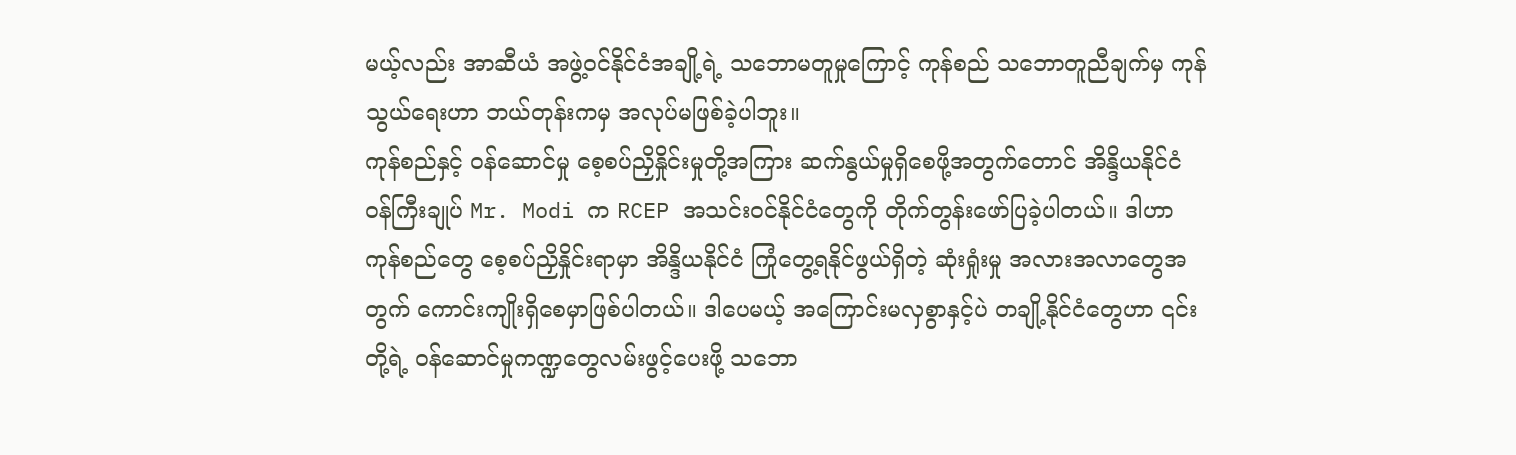မယ့်လည်း အာဆီယံ အဖွဲ့ဝင်နိုင်ငံအချို့ရဲ့ သဘောမတူမှုကြောင့် ကုန်စည် သဘောတူညီချက်မှ ကုန်သွယ်ရေးဟာ ဘယ်တုန်းကမှ အလုပ်မဖြစ်ခဲ့ပါဘူး။
ကုန်စည်နှင့် ဝန်ဆောင်မှု စေ့စပ်ညှိနှိုင်းမှုတို့အကြား ဆက်နွယ်မှုရှိစေဖို့အတွက်တောင် အိန္ဒိယနိုင်ငံ ဝန်ကြီးချုပ် Mr. Modi က RCEP အသင်းဝင်နိုင်ငံတွေကို တိုက်တွန်းဖော်ပြခဲ့ပါတယ်။ ဒါဟာ ကုန်စည်တွေ စေ့စပ်ညှိနှိုင်းရာမှာ အိန္ဒိယနိုင်ငံ ကြုံတွေ့ရနိုင်ဖွယ်ရှိတဲ့ ဆုံးရှုံးမှု အလားအလာတွေအတွက် ကောင်းကျိုးရှိစေမှာဖြစ်ပါတယ်။ ဒါပေမယ့် အကြောင်းမလှစွာနှင့်ပဲ တချို့နိုင်ငံတွေဟာ ၎င်းတို့ရဲ့ ဝန်ဆောင်မှုကဏ္ဍတွေလမ်းဖွင့်ပေးဖို့ သဘော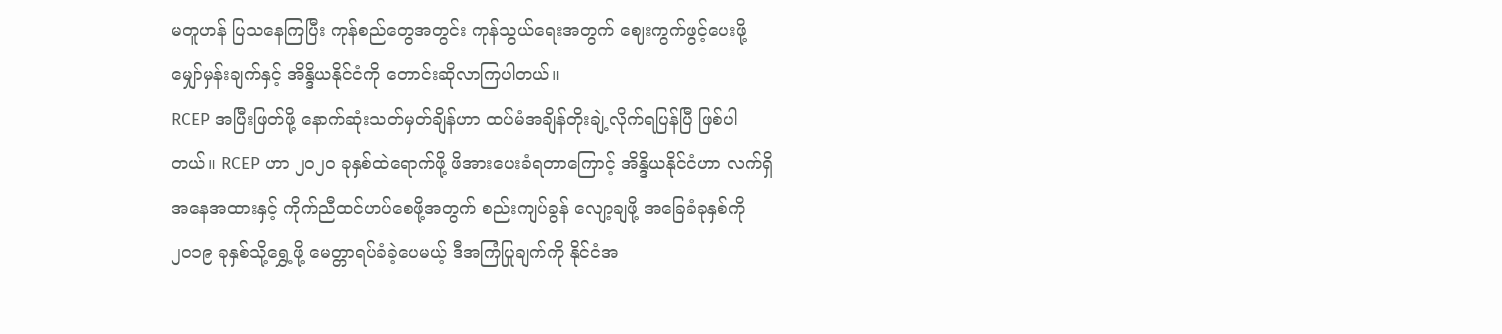မတူဟန် ပြသနေကြပြီး ကုန်စည်တွေအတွင်း ကုန်သွယ်ရေးအတွက် ဈေးကွက်ဖွင့်ပေးဖို့မျှော်မှန်းချက်နှင့် အိန္ဒိယနိုင်ငံကို တောင်းဆိုလာကြပါတယ်။
RCEP အပြီးဖြတ်ဖို့ နောက်ဆုံးသတ်မှတ်ချိန်ဟာ ထပ်မံအချိန်တိုးချဲ့လိုက်ရပြန်ပြီ ဖြစ်ပါတယ်။ RCEP ဟာ ၂၀၂၀ ခုနှစ်ထဲရောက်ဖို့ ဖိအားပေးခံရတာကြောင့် အိန္ဒိယနိုင်ငံဟာ လက်ရှိအနေအထားနှင့် ကိုက်ညီထင်ဟပ်စေဖို့အတွက် စည်းကျပ်ခွန် လျော့ချဖို့ အခြေခံခုနှစ်ကို ၂၀၁၉ ခုနှစ်သို့ရွှေ့ဖို့ မေတ္တာရပ်ခံခဲ့ပေမယ့် ဒီအကြံပြုချက်ကို နိုင်ငံအ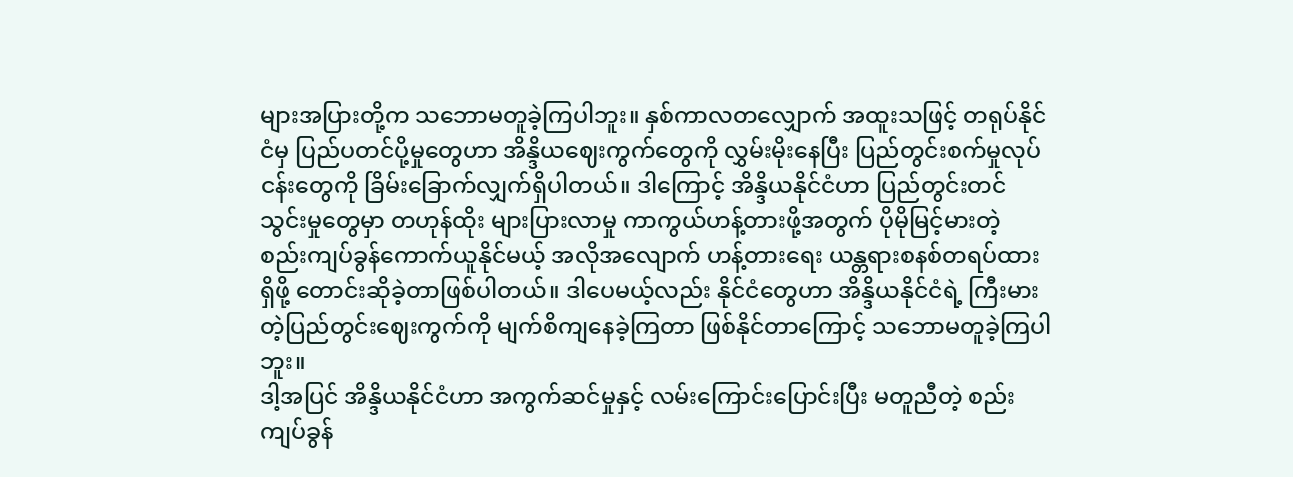များအပြားတို့က သဘောမတူခဲ့ကြပါဘူး။ နှစ်ကာလတလျှောက် အထူးသဖြင့် တရုပ်နိုင်ငံမှ ပြည်ပတင်ပို့မှုတွေဟာ အိန္ဒိယဈေးကွက်တွေကို လွှမ်းမိုးနေပြီး ပြည်တွင်းစက်မှုလုပ်ငန်းတွေကို ခြိမ်းခြောက်လျှက်ရှိပါတယ်။ ဒါကြောင့် အိန္ဒိယနိုင်ငံဟာ ပြည်တွင်းတင်သွင်းမှုတွေမှာ တဟုန်ထိုး များပြားလာမှု ကာကွယ်ဟန့်တားဖို့အတွက် ပိုမိုမြင့်မားတဲ့ စည်းကျပ်ခွန်ကောက်ယူနိုင်မယ့် အလိုအလျောက် ဟန့်တားရေး ယန္တရားစနစ်တရပ်ထားရှိဖို့ တောင်းဆိုခဲ့တာဖြစ်ပါတယ်။ ဒါပေမယ့်လည်း နိုင်ငံတွေဟာ အိန္ဒိယနိုင်ငံရဲ့ ကြီးမားတဲ့ပြည်တွင်းဈေးကွက်ကို မျက်စိကျနေခဲ့ကြတာ ဖြစ်နိုင်တာကြောင့် သဘောမတူခဲ့ကြပါဘူး။
ဒါ့အပြင် အိန္ဒိယနိုင်ငံဟာ အကွက်ဆင်မှုနှင့် လမ်းကြောင်းပြောင်းပြီး မတူညီတဲ့ စည်းကျပ်ခွန်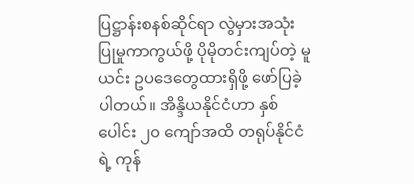ပြဋ္ဌာန်းစနစ်ဆိုင်ရာ လွဲမှားအသုံးပြုမှုကာကွယ်ဖို့ ပိုမိုတင်းကျပ်တဲ့ မူယင်း ဥပဒေတွေထားရှိဖို့ ဖော်ပြခဲ့ပါတယ်။ အိန္ဒိယနိုင်ငံဟာ နှစ်ပေါင်း ၂၀ ကျော်အထိ တရုပ်နိုင်ငံရဲ့ ကုန်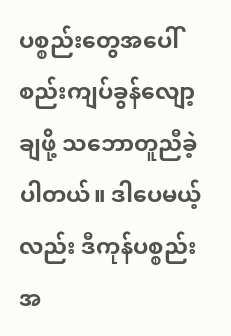ပစ္စည်းတွေအပေါ် စည်းကျပ်ခွန်လျော့ချဖို့ သဘောတူညီခဲ့ပါတယ်။ ဒါပေမယ့်လည်း ဒီကုန်ပစ္စည်းအ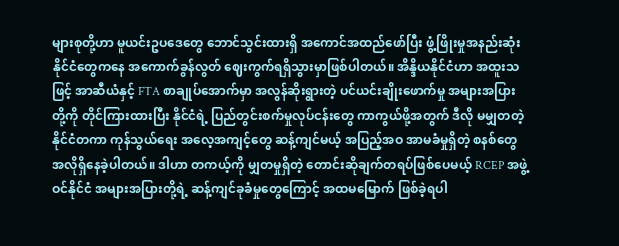များစုတို့ဟာ မူယင်းဥပဒေတွေ ဘောင်သွင်းထားရှိ အကောင်အထည်ဖော်ပြီး ဖွံ့ဖြိုးမှုအနည်းဆုံး နိုင်ငံတွေကနေ အကောက်ခွန်လွတ် ဈေးကွက်ရရှိသွားမှာဖြစ်ပါတယ်။ အိန္ဒိယနိုင်ငံဟာ အထူးသဖြင့် အာဆီယံနှင့် FTA စာချုပ်အောက်မှာ အလွန်ဆိုးရွားတဲ့ ပင်ယင်းချိုးဖောက်မှု အများအပြားတို့ကို တိုင်ကြားထားပြီး နိုင်ငံရဲ့ ပြည်တွင်းစက်မှုလုပ်ငန်းတွေ ကာကွယ်ဖို့အတွက် ဒီလို မမျှတတဲ့ နိုင်ငံတကာ ကုန်သွယ်ရေး အလေ့အကျင့်တွေ ဆန့်ကျင်မယ့် အပြည့်အဝ အာမခံမှုရှိတဲ့ စနစ်တွေ အလိုရှိနေခဲ့ပါတယ်။ ဒါဟာ တကယ့်ကို မျှတမှုရှိတဲ့ တောင်းဆိုချက်တရပ်ဖြစ်ပေမယ့် RCEP အဖွဲ့ဝင်နိုင်ငံ အများအပြားတို့ရဲ့ ဆန့်ကျင်ခုခံမှုတွေကြောင့် အထမမြောက် ဖြစ်ခဲ့ရပါ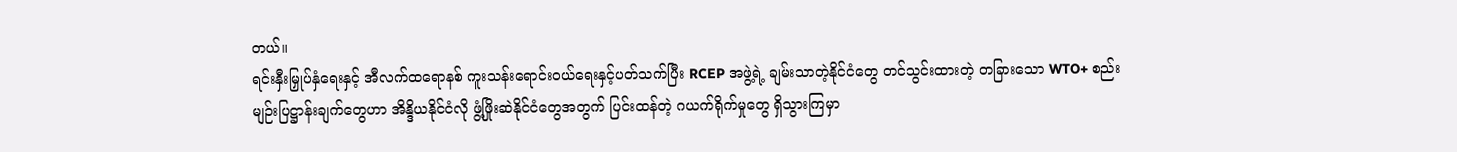တယ်။
ရင်းနှီးမြှုပ်နှံရေးနှင့် အီလက်ထရောနစ် ကူးသန်းရောင်းဝယ်ရေးနှင့်ပတ်သက်ပြီး RCEP အဖွဲ့ရဲ့ ချမ်းသာတဲ့နိုင်ငံတွေ တင်သွင်းထားတဲ့ တခြားသော WTO+ စည်းမျဉ်းပြဋ္ဌာန်းချက်တွေဟာ အိန္ဒိယနိုင်ငံလို ဖွံ့ဖြိုးဆဲနိုင်ငံတွေအတွက် ပြင်းထန်တဲ့ ဂယက်ရိုက်မှုတွေ ရှိသွားကြမှာ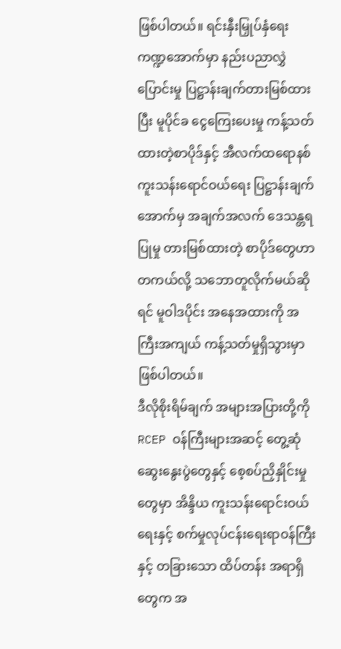ဖြစ်ပါတယ်။ ရင်းနှီးမြှုပ်နှံရေးကဏ္ဍအောက်မှာ နည်းပညာလွှဲပြောင်းမှု ပြဋ္ဌာန်းချက်တားမြစ်ထားပြီး မူပိုင်ခ ငွေကြေးပေးမှု ကန့်သတ်ထားတဲ့စာပိုဒ်နှင့် အီလက်ထရောနစ် ကူးသန်းရောင်ဝယ်ရေး ပြဋ္ဌာန်းချက်အောက်မှ အချက်အလက် ဒေသန္တရပြုမှု တားမြစ်ထားတဲ့ စာပိုဒ်တွေဟာ တကယ်လို့ သဘောတူလိုက်မယ်ဆိုရင် မူဝါဒပိုင်း အနေအထားကို အကြီးအကျယ် ကန့်သတ်မှုရှိသွားမှာ ဖြစ်ပါတယ်။
ဒီလိုစိုးရိမ်ချက် အများအပြားတို့ကို RCEP ဝန်ကြီးများအဆင့် တွေ့ဆုံဆွေးနွေးပွဲတွေနှင့် စေ့စပ်ညှိနှိုင်းမှုတွေမှာ အိန္ဒိယ ကူးသန်းရောင်းဝယ်ရေးနှင့် စက်မှုလုပ်ငန်းရေးရာဝန်ကြီးနှင့် တခြားသော ထိပ်တန်း အရာရှိတွေက အ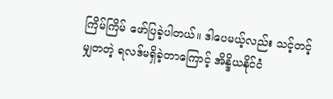ကြိမ်ကြိမ် ဖော်ပြခဲ့ပါတယ်။ ဒါပေမယ့်လည်း သင့်တင့်မျှတတဲ့ ရလဒ်မရှိခဲ့တာကြောင့် အိန္ဒိယနိုင်ငံ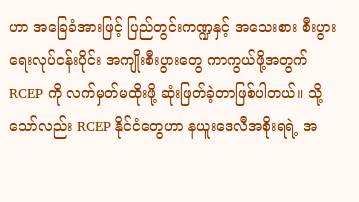ဟာ အခြေခံအားဖြင့် ပြည်တွင်းကဏ္ဍနှင့် အသေးစား စီးပွားရေးလုပ်ငန်းပိုင်း အကျိုးစီးပွားတွေ ကာကွယ်ဖို့အတွက် RCEP ကို လက်မှတ်မထိုးဖို့ ဆုံးဖြတ်ခဲ့တာဖြစ်ပါတယ်။ သို့သော်လည်း RCEP နိုင်ငံတွေဟာ နယူးဒေလီအစိုးရရဲ့ အ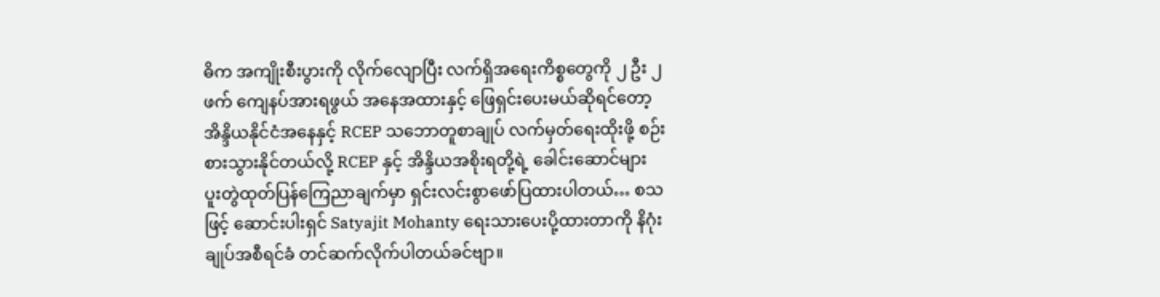ဓိက အကျိုးစီးပွားကို လိုက်လျောပြီး လက်ရှိအရေးကိစ္စတွေကို ၂ ဦး ၂ ဖက် ကျေနပ်အားရဖွယ် အနေအထားနှင့် ဖြေရှင်းပေးမယ်ဆိုရင်တော့ အိန္ဒိယနိုင်ငံအနေနှင့် RCEP သဘောတူစာချုပ် လက်မှတ်ရေးထိုးဖို့ စဉ်းစားသွားနိုင်တယ်လို့ RCEP နှင့် အိန္ဒိယအစိုးရတို့ရဲ့ ခေါင်းဆောင်များ ပူးတွဲထုတ်ပြန်ကြေညာချက်မှာ ရှင်းလင်းစွာဖော်ပြထားပါတယ်… စသဖြင့် ဆောင်းပါးရှင် Satyajit Mohanty ရေးသားပေးပို့ထားတာကို နိဂုံးချုပ်အစီရင်ခံ တင်ဆက်လိုက်ပါတယ်ခင်ဗျာ။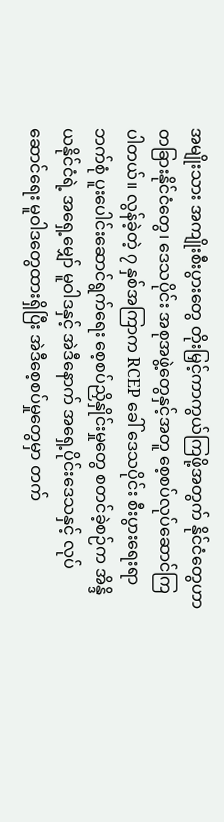အမျိုးသား အကျိုးစီးပွားတွေ တိုးမြှင့်ကာကွယ်ကြဖို့အတွက် နိုင်ငံတွေဟာ တခြားနိုင်ငံတွေ၊ ဒေသပိုင်း အစုအဖွဲ့တွေနှင့်အတူ စေ့စပ်လုပ်ဆောင်ကြပါတယ်။ လွန်ခဲ့တဲ့ ၇ နှစ်အကြာက RCEP ခေါ် ဒေသပိုင်း စီးပွားရေးရာ ဘက်စုံ ပူးပေါင်းဆောင်ရွက်ရေး စေ့စပ်ညှိနှိုင်းမှုတွေ စတင်ခဲ့စဉ်က အိန္ဒိယနိုင်ငံရဲ့ အရှေ့မျှော် မူဝါဒနှင့် အဲဒီနောက် အရှေ့ပိုင်းဒေသနှင့် လုပ်ဆောင်ရေး မူဝါဒတွေထားရှိပြီး အဲဒီစေ့စပ်မှုတွေမှာ တက်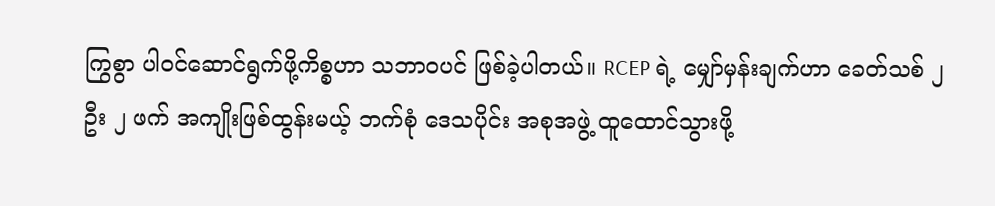ကြွစွာ ပါဝင်ဆောင်ရွက်ဖို့ကိစ္စဟာ သဘာဝပင် ဖြစ်ခဲ့ပါတယ်။ RCEP ရဲ့ မျှော်မှန်းချက်ဟာ ခေတ်သစ် ၂ ဦး ၂ ဖက် အကျိုးဖြစ်ထွန်းမယ့် ဘက်စုံ ဒေသပိုင်း အစုအဖွဲ့ ထူထောင်သွားဖို့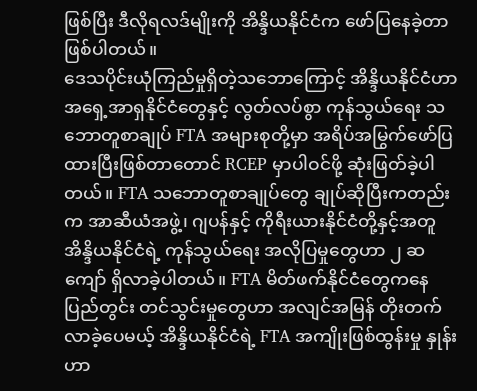ဖြစ်ပြီး ဒီလိုရလဒ်မျိုးကို အိန္ဒိယနိုင်ငံက ဖော်ပြနေခဲ့တာ ဖြစ်ပါတယ်။
ဒေသပိုင်းယုံကြည်မှုရှိတဲ့သဘောကြောင့် အိန္ဒိယနိုင်ငံဟာ အရှေ့အာရှနိုင်ငံတွေနှင့် လွတ်လပ်စွာ ကုန်သွယ်ရေး သဘောတူစာချုပ် FTA အများစုတို့မှာ အရိပ်အမြွက်ဖော်ပြထားပြီးဖြစ်တာတောင် RCEP မှာပါဝင်ဖို့ ဆုံးဖြတ်ခဲ့ပါတယ်။ FTA သဘောတူစာချုပ်တွေ ချုပ်ဆိုပြီးကတည်းက အာဆီယံအဖွဲ့၊ ဂျပန်နှင့် ကိုရီးယားနိုင်ငံတို့နှင့်အတူ အိန္ဒိယနိုင်ငံရဲ့ ကုန်သွယ်ရေး အလိုပြမှုတွေဟာ ၂ ဆကျော် ရှိလာခဲ့ပါတယ်။ FTA မိတ်ဖက်နိုင်ငံတွေကနေ ပြည်တွင်း တင်သွင်းမှုတွေဟာ အလျင်အမြန် တိုးတက်လာခဲ့ပေမယ့် အိန္ဒိယနိုင်ငံရဲ့ FTA အကျိုးဖြစ်ထွန်းမှု နှုန်းဟာ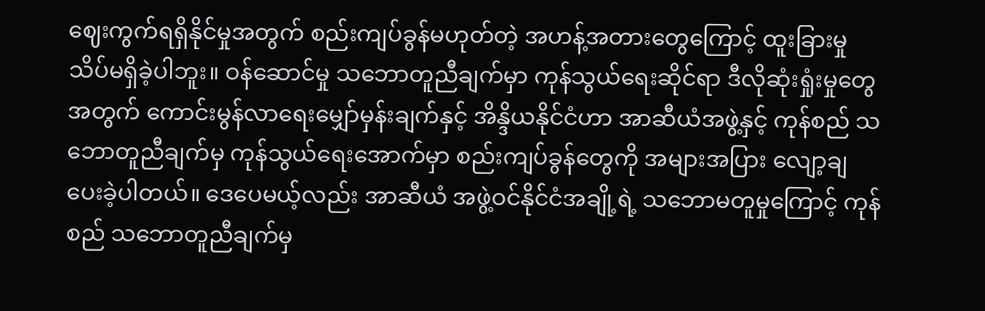ဈေးကွက်ရရှိနိုင်မှုအတွက် စည်းကျပ်ခွန်မဟုတ်တဲ့ အဟန့်အတားတွေကြောင့် ထူးခြားမှု သိပ်မရှိခဲ့ပါဘူး။ ဝန်ဆောင်မှု သဘောတူညီချက်မှာ ကုန်သွယ်ရေးဆိုင်ရာ ဒီလိုဆုံးရှုံးမှုတွေအတွက် ကောင်းမွန်လာရေးမျှော်မှန်းချက်နှင့် အိန္ဒိယနိုင်ငံဟာ အာဆီယံအဖွဲ့နှင့် ကုန်စည် သဘောတူညီချက်မှ ကုန်သွယ်ရေးအောက်မှာ စည်းကျပ်ခွန်တွေကို အများအပြား လျော့ချပေးခဲ့ပါတယ်။ ဒေပေမယ့်လည်း အာဆီယံ အဖွဲ့ဝင်နိုင်ငံအချို့ရဲ့ သဘောမတူမှုကြောင့် ကုန်စည် သဘောတူညီချက်မှ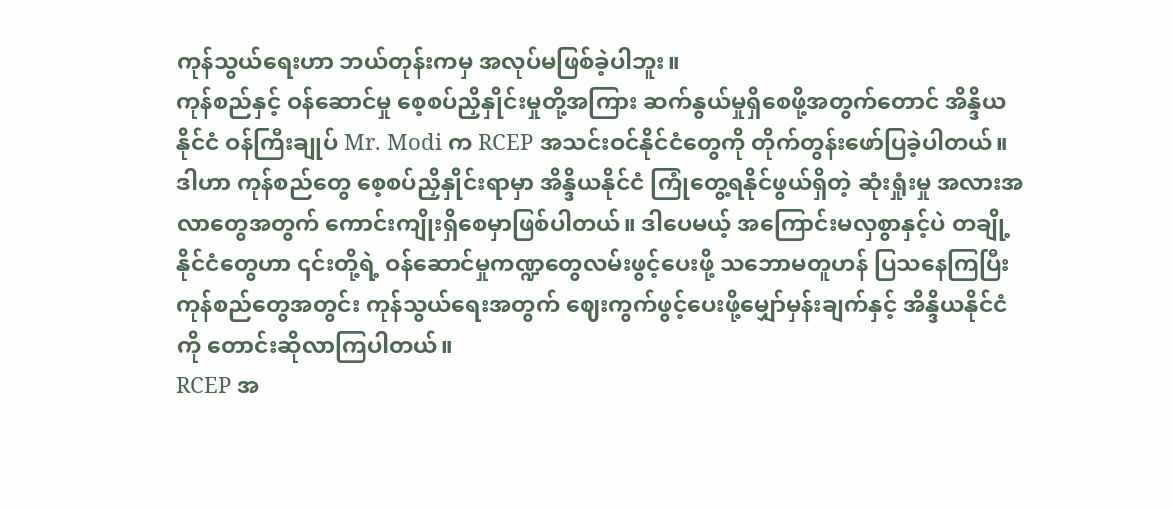ကုန်သွယ်ရေးဟာ ဘယ်တုန်းကမှ အလုပ်မဖြစ်ခဲ့ပါဘူး။
ကုန်စည်နှင့် ဝန်ဆောင်မှု စေ့စပ်ညှိနှိုင်းမှုတို့အကြား ဆက်နွယ်မှုရှိစေဖို့အတွက်တောင် အိန္ဒိယနိုင်ငံ ဝန်ကြီးချုပ် Mr. Modi က RCEP အသင်းဝင်နိုင်ငံတွေကို တိုက်တွန်းဖော်ပြခဲ့ပါတယ်။ ဒါဟာ ကုန်စည်တွေ စေ့စပ်ညှိနှိုင်းရာမှာ အိန္ဒိယနိုင်ငံ ကြုံတွေ့ရနိုင်ဖွယ်ရှိတဲ့ ဆုံးရှုံးမှု အလားအလာတွေအတွက် ကောင်းကျိုးရှိစေမှာဖြစ်ပါတယ်။ ဒါပေမယ့် အကြောင်းမလှစွာနှင့်ပဲ တချို့နိုင်ငံတွေဟာ ၎င်းတို့ရဲ့ ဝန်ဆောင်မှုကဏ္ဍတွေလမ်းဖွင့်ပေးဖို့ သဘောမတူဟန် ပြသနေကြပြီး ကုန်စည်တွေအတွင်း ကုန်သွယ်ရေးအတွက် ဈေးကွက်ဖွင့်ပေးဖို့မျှော်မှန်းချက်နှင့် အိန္ဒိယနိုင်ငံကို တောင်းဆိုလာကြပါတယ်။
RCEP အ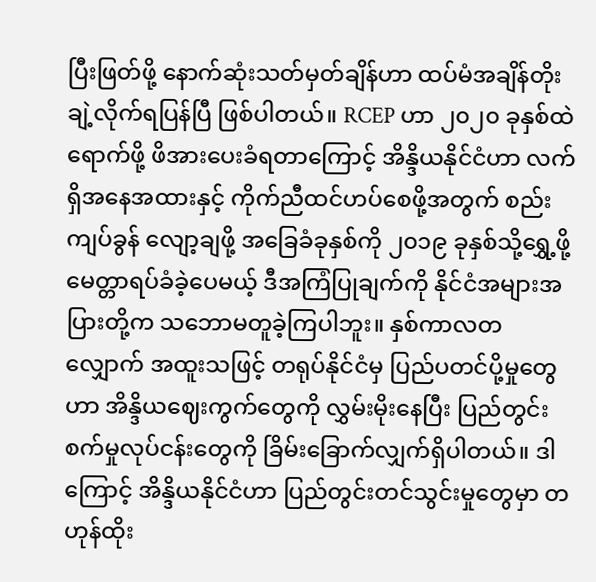ပြီးဖြတ်ဖို့ နောက်ဆုံးသတ်မှတ်ချိန်ဟာ ထပ်မံအချိန်တိုးချဲ့လိုက်ရပြန်ပြီ ဖြစ်ပါတယ်။ RCEP ဟာ ၂၀၂၀ ခုနှစ်ထဲရောက်ဖို့ ဖိအားပေးခံရတာကြောင့် အိန္ဒိယနိုင်ငံဟာ လက်ရှိအနေအထားနှင့် ကိုက်ညီထင်ဟပ်စေဖို့အတွက် စည်းကျပ်ခွန် လျော့ချဖို့ အခြေခံခုနှစ်ကို ၂၀၁၉ ခုနှစ်သို့ရွှေ့ဖို့ မေတ္တာရပ်ခံခဲ့ပေမယ့် ဒီအကြံပြုချက်ကို နိုင်ငံအများအပြားတို့က သဘောမတူခဲ့ကြပါဘူး။ နှစ်ကာလတလျှောက် အထူးသဖြင့် တရုပ်နိုင်ငံမှ ပြည်ပတင်ပို့မှုတွေဟာ အိန္ဒိယဈေးကွက်တွေကို လွှမ်းမိုးနေပြီး ပြည်တွင်းစက်မှုလုပ်ငန်းတွေကို ခြိမ်းခြောက်လျှက်ရှိပါတယ်။ ဒါကြောင့် အိန္ဒိယနိုင်ငံဟာ ပြည်တွင်းတင်သွင်းမှုတွေမှာ တဟုန်ထိုး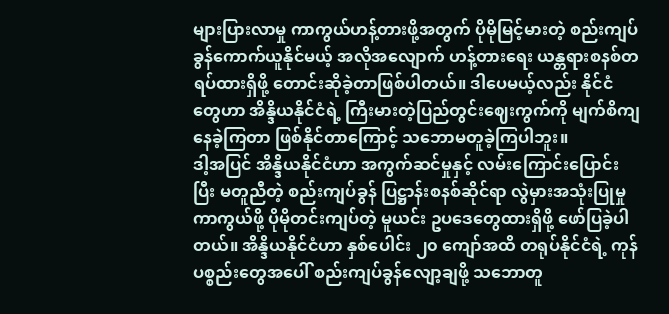များပြားလာမှု ကာကွယ်ဟန့်တားဖို့အတွက် ပိုမိုမြင့်မားတဲ့ စည်းကျပ်ခွန်ကောက်ယူနိုင်မယ့် အလိုအလျောက် ဟန့်တားရေး ယန္တရားစနစ်တရပ်ထားရှိဖို့ တောင်းဆိုခဲ့တာဖြစ်ပါတယ်။ ဒါပေမယ့်လည်း နိုင်ငံတွေဟာ အိန္ဒိယနိုင်ငံရဲ့ ကြီးမားတဲ့ပြည်တွင်းဈေးကွက်ကို မျက်စိကျနေခဲ့ကြတာ ဖြစ်နိုင်တာကြောင့် သဘောမတူခဲ့ကြပါဘူး။
ဒါ့အပြင် အိန္ဒိယနိုင်ငံဟာ အကွက်ဆင်မှုနှင့် လမ်းကြောင်းပြောင်းပြီး မတူညီတဲ့ စည်းကျပ်ခွန် ပြဋ္ဌာန်းစနစ်ဆိုင်ရာ လွဲမှားအသုံးပြုမှုကာကွယ်ဖို့ ပိုမိုတင်းကျပ်တဲ့ မူယင်း ဥပဒေတွေထားရှိဖို့ ဖော်ပြခဲ့ပါတယ်။ အိန္ဒိယနိုင်ငံဟာ နှစ်ပေါင်း ၂၀ ကျော်အထိ တရုပ်နိုင်ငံရဲ့ ကုန်ပစ္စည်းတွေအပေါ် စည်းကျပ်ခွန်လျော့ချဖို့ သဘောတူ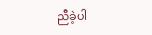ညီခဲ့ပါ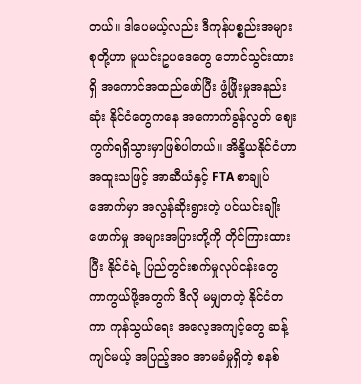တယ်။ ဒါပေမယ့်လည်း ဒီကုန်ပစ္စည်းအများစုတို့ဟာ မူယင်းဥပဒေတွေ ဘောင်သွင်းထားရှိ အကောင်အထည်ဖော်ပြီး ဖွံ့ဖြိုးမှုအနည်းဆုံး နိုင်ငံတွေကနေ အကောက်ခွန်လွတ် ဈေးကွက်ရရှိသွားမှာဖြစ်ပါတယ်။ အိန္ဒိယနိုင်ငံဟာ အထူးသဖြင့် အာဆီယံနှင့် FTA စာချုပ်အောက်မှာ အလွန်ဆိုးရွားတဲ့ ပင်ယင်းချိုးဖောက်မှု အများအပြားတို့ကို တိုင်ကြားထားပြီး နိုင်ငံရဲ့ ပြည်တွင်းစက်မှုလုပ်ငန်းတွေ ကာကွယ်ဖို့အတွက် ဒီလို မမျှတတဲ့ နိုင်ငံတကာ ကုန်သွယ်ရေး အလေ့အကျင့်တွေ ဆန့်ကျင်မယ့် အပြည့်အဝ အာမခံမှုရှိတဲ့ စနစ်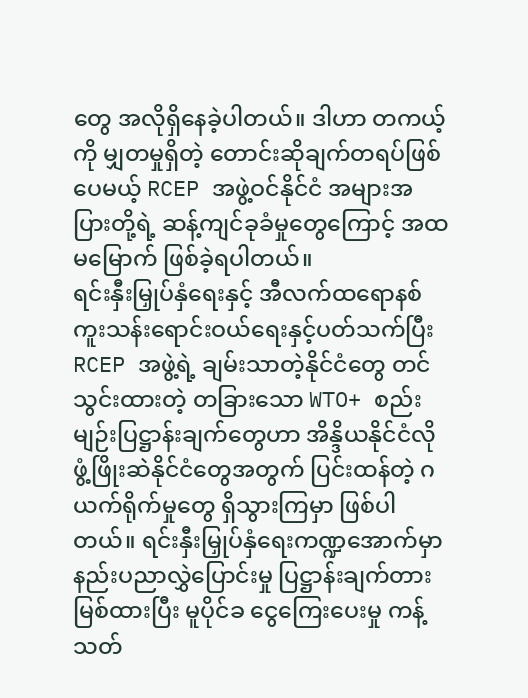တွေ အလိုရှိနေခဲ့ပါတယ်။ ဒါဟာ တကယ့်ကို မျှတမှုရှိတဲ့ တောင်းဆိုချက်တရပ်ဖြစ်ပေမယ့် RCEP အဖွဲ့ဝင်နိုင်ငံ အများအပြားတို့ရဲ့ ဆန့်ကျင်ခုခံမှုတွေကြောင့် အထမမြောက် ဖြစ်ခဲ့ရပါတယ်။
ရင်းနှီးမြှုပ်နှံရေးနှင့် အီလက်ထရောနစ် ကူးသန်းရောင်းဝယ်ရေးနှင့်ပတ်သက်ပြီး RCEP အဖွဲ့ရဲ့ ချမ်းသာတဲ့နိုင်ငံတွေ တင်သွင်းထားတဲ့ တခြားသော WTO+ စည်းမျဉ်းပြဋ္ဌာန်းချက်တွေဟာ အိန္ဒိယနိုင်ငံလို ဖွံ့ဖြိုးဆဲနိုင်ငံတွေအတွက် ပြင်းထန်တဲ့ ဂယက်ရိုက်မှုတွေ ရှိသွားကြမှာ ဖြစ်ပါတယ်။ ရင်းနှီးမြှုပ်နှံရေးကဏ္ဍအောက်မှာ နည်းပညာလွှဲပြောင်းမှု ပြဋ္ဌာန်းချက်တားမြစ်ထားပြီး မူပိုင်ခ ငွေကြေးပေးမှု ကန့်သတ်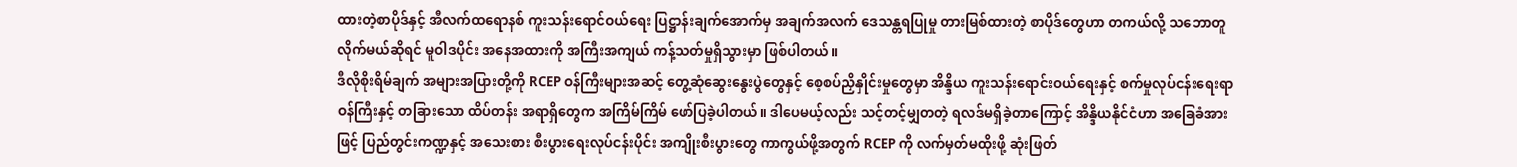ထားတဲ့စာပိုဒ်နှင့် အီလက်ထရောနစ် ကူးသန်းရောင်ဝယ်ရေး ပြဋ္ဌာန်းချက်အောက်မှ အချက်အလက် ဒေသန္တရပြုမှု တားမြစ်ထားတဲ့ စာပိုဒ်တွေဟာ တကယ်လို့ သဘောတူလိုက်မယ်ဆိုရင် မူဝါဒပိုင်း အနေအထားကို အကြီးအကျယ် ကန့်သတ်မှုရှိသွားမှာ ဖြစ်ပါတယ်။
ဒီလိုစိုးရိမ်ချက် အများအပြားတို့ကို RCEP ဝန်ကြီးများအဆင့် တွေ့ဆုံဆွေးနွေးပွဲတွေနှင့် စေ့စပ်ညှိနှိုင်းမှုတွေမှာ အိန္ဒိယ ကူးသန်းရောင်းဝယ်ရေးနှင့် စက်မှုလုပ်ငန်းရေးရာဝန်ကြီးနှင့် တခြားသော ထိပ်တန်း အရာရှိတွေက အကြိမ်ကြိမ် ဖော်ပြခဲ့ပါတယ်။ ဒါပေမယ့်လည်း သင့်တင့်မျှတတဲ့ ရလဒ်မရှိခဲ့တာကြောင့် အိန္ဒိယနိုင်ငံဟာ အခြေခံအားဖြင့် ပြည်တွင်းကဏ္ဍနှင့် အသေးစား စီးပွားရေးလုပ်ငန်းပိုင်း အကျိုးစီးပွားတွေ ကာကွယ်ဖို့အတွက် RCEP ကို လက်မှတ်မထိုးဖို့ ဆုံးဖြတ်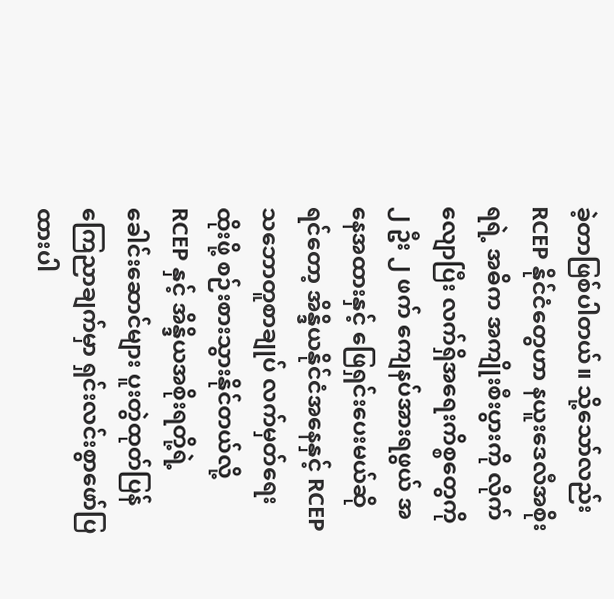ခဲ့တာဖြစ်ပါတယ်။ သို့သော်လည်း RCEP နိုင်ငံတွေဟာ နယူးဒေလီအစိုးရရဲ့ အဓိက အကျိုးစီးပွားကို လိုက်လျောပြီး လက်ရှိအရေးကိစ္စတွေကို ၂ ဦး ၂ ဖက် ကျေနပ်အားရဖွယ် အနေအထားနှင့် ဖြေရှင်းပေးမယ်ဆိုရင်တော့ အိန္ဒိယနိုင်ငံအနေနှင့် RCEP သဘောတူစာချုပ် လက်မှတ်ရေးထိုးဖို့ စဉ်းစားသွားနိုင်တယ်လို့ RCEP နှင့် အိန္ဒိယအစိုးရတို့ရဲ့ ခေါင်းဆောင်များ ပူးတွဲထုတ်ပြန်ကြေညာချက်မှာ ရှင်းလင်းစွာဖော်ပြထားပါ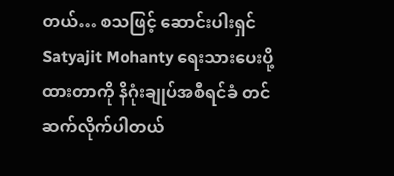တယ်… စသဖြင့် ဆောင်းပါးရှင် Satyajit Mohanty ရေးသားပေးပို့ထားတာကို နိဂုံးချုပ်အစီရင်ခံ တင်ဆက်လိုက်ပါတယ်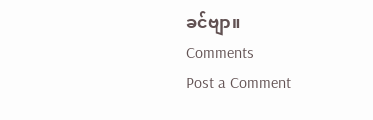ခင်ဗျာ။
Comments
Post a Comment